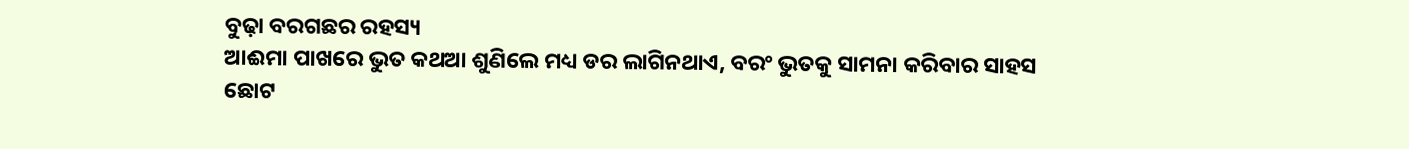ବୁଢ଼ା ବରଗଛର ରହସ୍ୟ
ଆଈମା ପାଖରେ ଭୁତ କଥଆ ଶୁଣିଲେ ମଧ୍ୟ ଡର ଲାଗିନଥାଏ, ବରଂ ଭୁତକୁ ସାମନା କରିବାର ସାହସ ଛୋଟ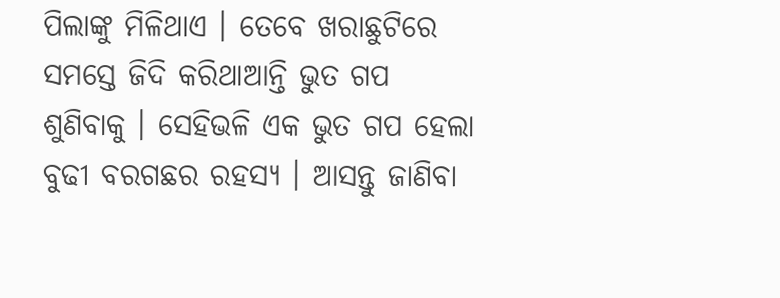ପିଲାଙ୍କୁ ମିଳିଥାଏ । ତେବେ ଖରାଛୁଟିରେ ସମସ୍ତେ ଜିଦି କରିଥାଆନ୍ତି ଭୁତ ଗପ ଶୁଣିବାକୁ । ସେହିଭଳି ଏକ ଭୁତ ଗପ ହେଲା ବୁଢୀ ବରଗଛର ରହସ୍ୟ । ଆସନ୍ତୁ ଜାଣିବା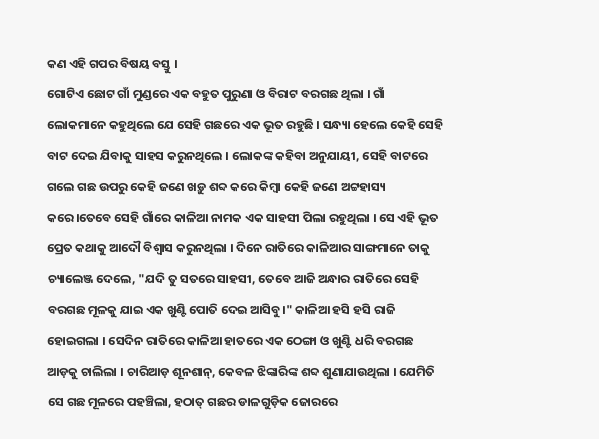କଣ ଏହି ଗପର ବିଷୟ ବସ୍ତୁ ।
ଗୋଟିଏ ଛୋଟ ଗାଁ ମୁଣ୍ଡରେ ଏକ ବହୁତ ପୁରୁଣା ଓ ବିରାଟ ବରଗଛ ଥିଲା । ଗାଁ ଲୋକମାନେ କହୁଥିଲେ ଯେ ସେହି ଗଛରେ ଏକ ଭୂତ ରହୁଛି । ସନ୍ଧ୍ୟା ହେଲେ କେହି ସେହି ବାଟ ଦେଇ ଯିବାକୁ ସାହସ କରୁନଥିଲେ । ଲୋକଙ୍କ କହିବା ଅନୁଯାୟୀ, ସେହି ବାଟରେ ଗଲେ ଗଛ ଉପରୁ କେହି ଜଣେ ଖଡ଼ୁ ଶବ୍ଦ କରେ କିମ୍ବା କେହି ଜଣେ ଅଟ୍ଟହାସ୍ୟ କରେ।ତେବେ ସେହି ଗାଁରେ କାଳିଆ ନାମକ ଏକ ସାହସୀ ପିଲା ରହୁଥିଲା । ସେ ଏହି ଭୂତ ପ୍ରେତ କଥାକୁ ଆଦୌ ବିଶ୍ୱାସ କରୁନଥିଲା । ଦିନେ ରାତିରେ କାଳିଆର ସାଙ୍ଗମାନେ ତାକୁ ଚ୍ୟାଲେଞ୍ଜ ଦେଲେ, "ଯଦି ତୁ ସତରେ ସାହସୀ, ତେବେ ଆଜି ଅନ୍ଧାର ରାତିରେ ସେହି ବରଗଛ ମୂଳକୁ ଯାଇ ଏକ ଖୁଣ୍ଟି ପୋତି ଦେଇ ଆସିବୁ।" କାଳିଆ ହସି ହସି ରାଜି ହୋଇଗଲା । ସେଦିନ ରାତିରେ କାଳିଆ ହାତରେ ଏକ ଠେଙ୍ଗା ଓ ଖୁଣ୍ଟି ଧରି ବରଗଛ ଆଡ଼କୁ ଚାଲିଲା । ଚାରିଆଡ଼ ଶୂନଶାନ୍, କେବଳ ଝିଙ୍କାରିଙ୍କ ଶବ୍ଦ ଶୁଣାଯାଉଥିଲା । ଯେମିତି ସେ ଗଛ ମୂଳରେ ପହଞ୍ଚିଲା, ହଠାତ୍ ଗଛର ଡାଳଗୁଡ଼ିକ ଜୋରରେ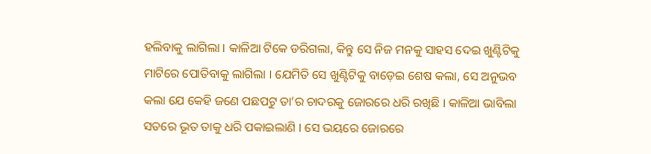ହଲିବାକୁ ଲାଗିଲା । କାଳିଆ ଟିକେ ଡରିଗଲା, କିନ୍ତୁ ସେ ନିଜ ମନକୁ ସାହସ ଦେଇ ଖୁଣ୍ଟିଟିକୁ ମାଟିରେ ପୋତିବାକୁ ଲାଗିଲା । ଯେମିତି ସେ ଖୁଣ୍ଟିଟିକୁ ବାଡ଼େଇ ଶେଷ କଲା, ସେ ଅନୁଭବ କଲା ଯେ କେହି ଜଣେ ପଛପଟୁ ତା’ର ଚାଦରକୁ ଜୋରରେ ଧରି ରଖିଛି । କାଳିଆ ଭାବିଲା ସତରେ ଭୂତ ତାକୁ ଧରି ପକାଇଲାଣି । ସେ ଭୟରେ ଜୋରରେ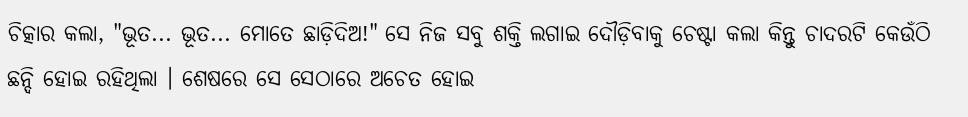ଚିତ୍କାର କଲା, "ଭୂତ... ଭୂତ... ମୋତେ ଛାଡ଼ିଦିଅ!" ସେ ନିଜ ସବୁ ଶକ୍ତି ଲଗାଇ ଦୌଡ଼ିବାକୁ ଚେଷ୍ଟା କଲା କିନ୍ତୁ ଚାଦରଟି କେଉଁଠି ଛନ୍ଦି ହୋଇ ରହିଥିଲା । ଶେଷରେ ସେ ସେଠାରେ ଅଚେତ ହୋଇ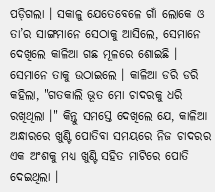ପଡ଼ିଗଲା । ସକାଳୁ ଯେତେବେଳେ ଗାଁ ଲୋକେ ଓ ତା’ର ସାଙ୍ଗମାନେ ସେଠାକୁ ଆସିଲେ, ସେମାନେ ଦେଖିଲେ କାଳିଆ ଗଛ ମୂଳରେ ଶୋଇଛି । ସେମାନେ ତାକୁ ଉଠାଇଲେ । କାଳିଆ ଡରି ଡରି କହିଲା, "ଗତକାଲି ଭୂତ ମୋ ଚାଦରକୁ ଧରି ରଖିଥିଲା ।" କିନ୍ତୁ ସମସ୍ତେ ଦେଖିଲେ ଯେ, କାଳିଆ ଅନ୍ଧାରରେ ଖୁଣ୍ଟି ପୋତିବା ସମୟରେ ନିଜ ଚାଦରର ଏକ ଅଂଶକୁ ମଧ୍ୟ ଖୁଣ୍ଟି ସହିତ ମାଟିରେ ପୋତି ଦେଇଥିଲା ।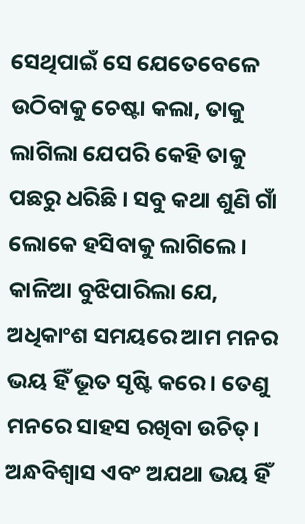ସେଥିପାଇଁ ସେ ଯେତେବେଳେ ଉଠିବାକୁ ଚେଷ୍ଟା କଲା, ତାକୁ ଲାଗିଲା ଯେପରି କେହି ତାକୁ ପଛରୁ ଧରିଛି । ସବୁ କଥା ଶୁଣି ଗାଁ ଲୋକେ ହସିବାକୁ ଲାଗିଲେ। କାଳିଆ ବୁଝିପାରିଲା ଯେ, ଅଧିକାଂଶ ସମୟରେ ଆମ ମନର ଭୟ ହିଁ ଭୂତ ସୃଷ୍ଟି କରେ। ତେଣୁ ମନରେ ସାହସ ରଖିବା ଉଚିତ୍। ଅନ୍ଧବିଶ୍ୱାସ ଏବଂ ଅଯଥା ଭୟ ହିଁ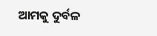ଆମକୁ ଦୁର୍ବଳ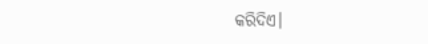କରିଦିଏ।